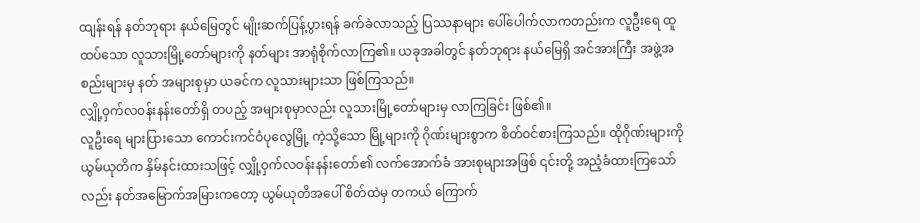ထျန်းရန် နတ်ဘုရား နယ်မြေတွင် မျိုးဆက်ပြန့်ပွားရန် ခက်ခဲလာသည့် ပြဿနာများ ပေါ်ပေါက်လာကတည်းက လူဦးရေ ထူထပ်သော လူသားမြို့တော်များကို နတ်များ အာရုံစိုက်လာကြ၏။ ယခုအခါတွင် နတ်ဘုရား နယ်မြေရှိ အင်အားကြီး အဖွဲ့အစည်းများမှ နတ် အများစုမှာ ယခင်က လူသားများသာ ဖြစ်ကြသည်။
လျှို့ဝှက်လဝန်းနန်းတော်ရှိ တပည့် အများစုမှာလည်း လူသားမြို့တော်များမှ လာကြခြင်း ဖြစ်၏။
လူဦးရေ များပြားသော ကောင်းကင်ဝံပုလွေမြို့ ကဲ့သို့သော မြို့များကို ဂိုဏ်းများစွာက စိတ်ဝင်စားကြသည်။ ထိုဂိုဏ်းများကို ယွမ်ယုတိက နှိမ်နင်းထားသဖြင့် လျှို့ဝှက်လဝန်းနန်းတော်၏ လက်အောက်ခံ အားစုများအဖြစ် ၎င်းတို့ အညံ့ခံထားကြသော်လည်း နတ်အမြောက်အမြားကတော့ ယွမ်ယုတိအပေါ် စိတ်ထဲမှ တကယ် ကြောက်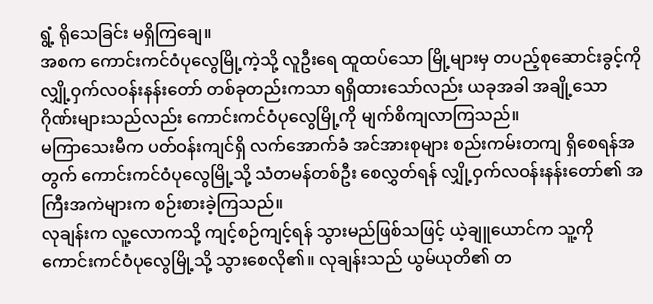ရွံ့ ရိုသေခြင်း မရှိကြချေ။
အစက ကောင်းကင်ဝံပုလွေမြို့ကဲ့သို့ လူဦးရေ ထူထပ်သော မြို့များမှ တပည့်စုဆောင်းခွင့်ကို လျှို့ဝှက်လဝန်းနန်းတော် တစ်ခုတည်းကသာ ရရှိထားသော်လည်း ယခုအခါ အချို့သော ဂိုဏ်းများသည်လည်း ကောင်းကင်ဝံပုလွေမြို့ကို မျက်စိကျလာကြသည်။
မကြာသေးမီက ပတ်ဝန်းကျင်ရှိ လက်အောက်ခံ အင်အားစုများ စည်းကမ်းတကျ ရှိစေရန်အတွက် ကောင်းကင်ဝံပုလွေမြို့သို့ သံတမန်တစ်ဦး စေလွှတ်ရန် လျှို့ဝှက်လဝန်းနန်းတော်၏ အကြီးအကဲများက စဉ်းစားခဲ့ကြသည်။
လုချန်းက လူ့လောကသို့ ကျင့်စဉ်ကျင့်ရန် သွားမည်ဖြစ်သဖြင့် ယဲ့ချူယောင်က သူ့ကို ကောင်းကင်ဝံပုလွေမြို့သို့ သွားစေလို၏။ လုချန်းသည် ယွမ်ယုတိ၏ တ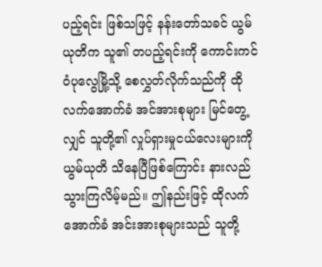ပည့်ရင်း ဖြစ်သဖြင့် နန်းတော်သခင် ယွမ်ယုတိက သူ၏ တပည့်ရင်းကို ကောင်းကင်ဝံပုလွေမြို့သို့ စေလွှတ်လိုက်သည်ကို ထိုလက်အောက်ခံ အင်အားစုများ မြင်တွေ့လျှင် သူတို့၏ လှုပ်ရှားမှုငယ်လေးများကို ယွမ်ယုတိ သိနေပြီဖြစ်ကြောင်း နားလည်သွားကြလိမ့်မည်။ ဤနည်းဖြင့် ထိုလက်အောက်ခံ အင်းအားစုများသည် သူတို့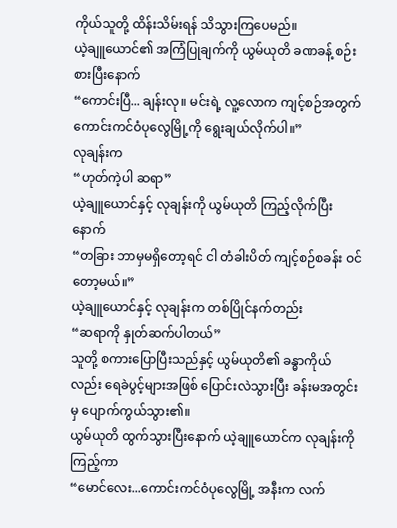ကိုယ်သူတို့ ထိန်းသိမ်းရန် သိသွားကြပေမည်။
ယဲ့ချူယောင်၏ အကြံပြုချက်ကို ယွမ်ယုတိ ခဏခန့် စဉ်းစားပြီးနောက်
“ကောင်းပြီ... ချန်းလု။ မင်းရဲ့ လူ့လောက ကျင့်စဉ်အတွက် ကောင်းကင်ဝံပုလွေမြို့ကို ရွေးချယ်လိုက်ပါ။”
လုချန်းက
“ဟုတ်ကဲ့ပါ ဆရာ”
ယဲ့ချူယောင်နှင့် လုချန်းကို ယွမ်ယုတိ ကြည့်လိုက်ပြီးနောက်
“တခြား ဘာမှမရှိတော့ရင် ငါ တံခါးပိတ် ကျင့်စဉ်စခန်း ဝင်တော့မယ်။”
ယဲ့ချူယောင်နှင့် လုချန်းက တစ်ပြိုင်နက်တည်း
“ဆရာကို နှုတ်ဆက်ပါတယ်”
သူတို့ စကားပြောပြီးသည်နှင့် ယွမ်ယုတိ၏ ခန္ဓာကိုယ်လည်း ရေခဲပွင့်များအဖြစ် ပြောင်းလဲသွားပြီး ခန်းမအတွင်းမှ ပျောက်ကွယ်သွား၏။
ယွမ်ယုတိ ထွက်သွားပြီးနောက် ယဲ့ချူယောင်က လုချန်းကို ကြည့်ကာ
“မောင်လေး...ကောင်းကင်ဝံပုလွေမြို့ အနီးက လက်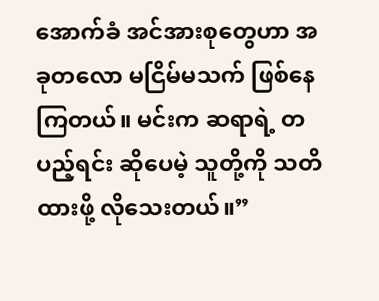အောက်ခံ အင်အားစုတွေဟာ အခုတလော မငြိမ်မသက် ဖြစ်နေကြတယ်။ မင်းက ဆရာရဲ့ တပည့်ရင်း ဆိုပေမဲ့ သူတို့ကို သတိထားဖို့ လိုသေးတယ်။”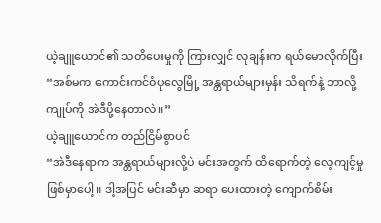ယဲ့ချူယောင်၏ သတိပေးမှုကို ကြားလျှင် လုချန်းက ရယ်မောလိုက်ပြီး
“အစ်မက ကောင်းကင်ဝံပုလွေမြို့ အန္တရာယ်များမှန်း သိရက်နဲ့ ဘာလို့ ကျုပ်ကို အဲဒီပို့နေတာလဲ။”
ယဲ့ချူယောင်က တည်ငြိမ်စွာပင်
“အဲဒီနေရာက အန္တရာယ်များလို့ပဲ မင်းအတွက် ထိရောက်တဲ့ လေ့ကျင့်မှု ဖြစ်မှာပေါ့။ ဒါ့အပြင် မင်းဆီမှာ ဆရာ ပေးထားတဲ့ ကျောက်စိမ်း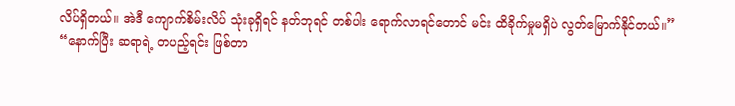လိပ်ရှိတယ်။ အဲဒီ ကျောက်စိမ်းလိပ် သုံးခုရှိရင် နတ်ဘုရင် တစ်ပါး ရောက်လာရင်တောင် မင်း ထိခိုက်မှုမရှိပဲ လွတ်မြောက်နိုင်တယ်။”
“နောက်ပြီး ဆရာရဲ့ တပည့်ရင်း ဖြစ်တာ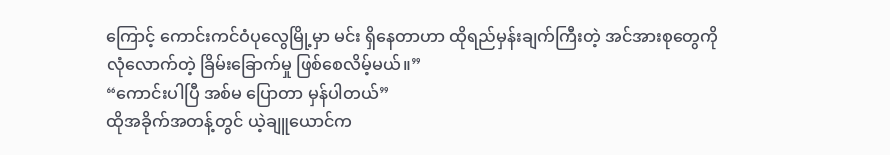ကြောင့် ကောင်းကင်ဝံပုလွေမြို့မှာ မင်း ရှိနေတာဟာ ထိုရည်မှန်းချက်ကြီးတဲ့ အင်အားစုတွေကို လုံလောက်တဲ့ ခြိမ်းခြောက်မှု ဖြစ်စေလိမ့်မယ်။”
“ကောင်းပါပြီ အစ်မ ပြောတာ မှန်ပါတယ်”
ထိုအခိုက်အတန့်တွင် ယဲ့ချူယောင်က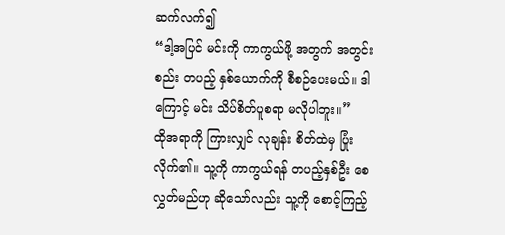ဆက်လက်၍
“ဒါ့အပြင် မင်းကို ကာကွယ်ဖို့ အတွက် အတွင်းစည်း တပည့် နှစ်ယောက်ကို စီစဉ်ပေးမယ်။ ဒါကြောင့် မင်း သိပ်စိတ်ပူစရာ မလိုပါဘူး။”
ထိုအရာကို ကြားလျှင် လုချန်း စိတ်ထဲမှ ပြုံးလိုက်၏။ သူ့ကို ကာကွယ်ရန် တပည့်နှစ်ဦး စေလွှတ်မည်ဟု ဆိုသော်လည်း သူ့ကို စောင့်ကြည့်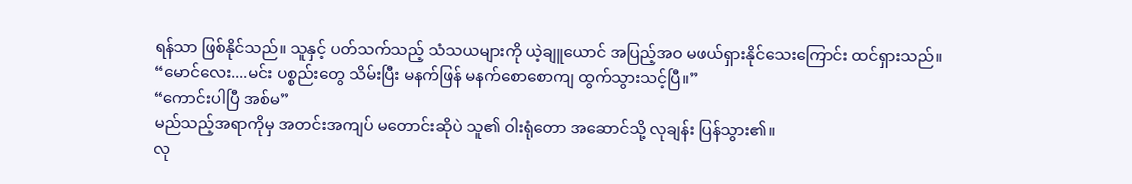ရန်သာ ဖြစ်နိုင်သည်။ သူနှင့် ပတ်သက်သည့် သံသယများကို ယဲ့ချူယောင် အပြည့်အဝ မဖယ်ရှားနိုင်သေးကြောင်း ထင်ရှားသည်။
“မောင်လေး....မင်း ပစ္စည်းတွေ သိမ်းပြီး မနက်ဖြန် မနက်စောစောကျ ထွက်သွားသင့်ပြီ။”
“ကောင်းပါပြီ အစ်မ”
မည်သည့်အရာကိုမှ အတင်းအကျပ် မတောင်းဆိုပဲ သူ၏ ဝါးရုံတော အဆောင်သို့ လုချန်း ပြန်သွား၏။
လု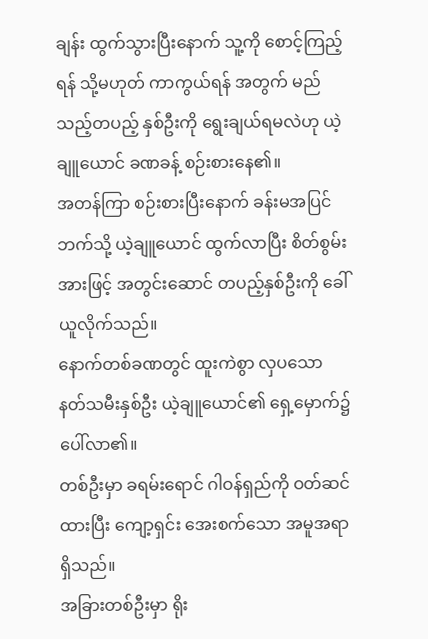ချန်း ထွက်သွားပြီးနောက် သူ့ကို စောင့်ကြည့်ရန် သို့မဟုတ် ကာကွယ်ရန် အတွက် မည်သည့်တပည့် နှစ်ဦးကို ရွေးချယ်ရမလဲဟု ယဲ့ချူယောင် ခဏခန့် စဉ်းစားနေ၏။
အတန်ကြာ စဉ်းစားပြီးနောက် ခန်းမအပြင်ဘက်သို့ ယဲ့ချူယောင် ထွက်လာပြီး စိတ်စွမ်းအားဖြင့် အတွင်းဆောင် တပည့်နှစ်ဦးကို ခေါ်ယူလိုက်သည်။
နောက်တစ်ခဏတွင် ထူးကဲစွာ လှပသော နတ်သမီးနှစ်ဦး ယဲ့ချူယောင်၏ ရှေ့မှောက်၌ ပေါ်လာ၏။
တစ်ဦးမှာ ခရမ်းရောင် ဂါဝန်ရှည်ကို ဝတ်ဆင်ထားပြီး ကျော့ရှင်း အေးစက်သော အမူအရာ ရှိသည်။
အခြားတစ်ဦးမှာ ရိုး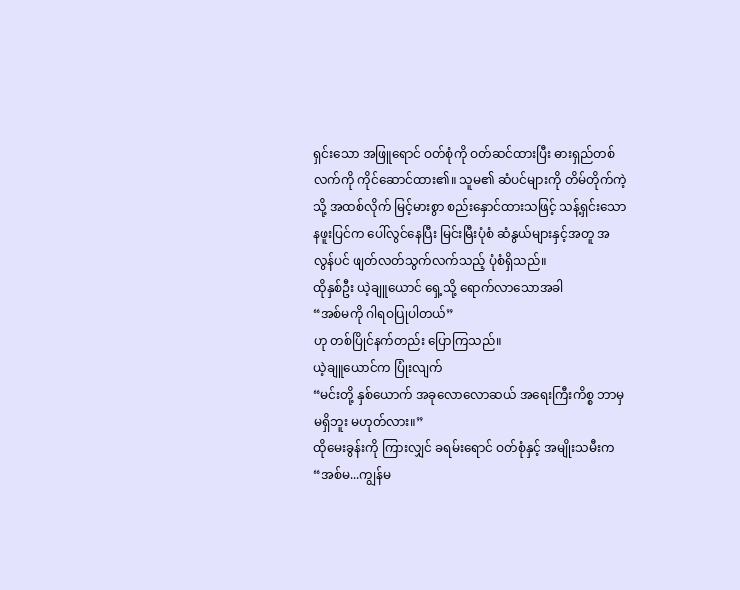ရှင်းသော အဖြူရောင် ဝတ်စုံကို ဝတ်ဆင်ထားပြီး ဓားရှည်တစ်လက်ကို ကိုင်ဆောင်ထား၏။ သူမ၏ ဆံပင်များကို တိမ်တိုက်ကဲ့သို့ အထစ်လိုက် မြင့်မားစွာ စည်းနှောင်ထားသဖြင့် သန့်ရှင်းသော နဖူးပြင်က ပေါ်လွင်နေပြီး မြင်းမြီးပုံစံ ဆံနွယ်များနှင့်အတူ အလွန်ပင် ဖျတ်လတ်သွက်လက်သည့် ပုံစံရှိသည်။
ထိုနှစ်ဦး ယဲ့ချူယောင် ရှေ့သို့ ရောက်လာသောအခါ
“အစ်မကို ဂါရဝပြုပါတယ်”
ဟု တစ်ပြိုင်နက်တည်း ပြောကြသည်။
ယဲ့ချူယောင်က ပြုံးလျက်
“မင်းတို့ နှစ်ယောက် အခုလောလောဆယ် အရေးကြီးကိစ္စ ဘာမှမရှိဘူး မဟုတ်လား။”
ထိုမေးခွန်းကို ကြားလျှင် ခရမ်းရောင် ဝတ်စုံနှင့် အမျိုးသမီးက
“အစ်မ...ကျွန်မ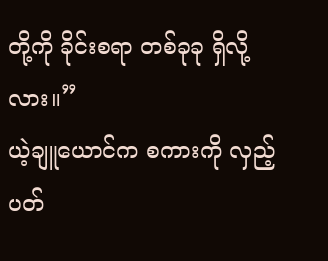တို့ကို ခိုင်းစရာ တစ်ခုခု ရှိလို့လား။”
ယဲ့ချူယောင်က စကားကို လှည့်ပတ်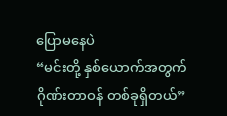ပြောမနေပဲ
“မင်းတို့ နှစ်ယောက်အတွက် ဂိုဏ်းတာဝန် တစ်ခုရှိတယ်”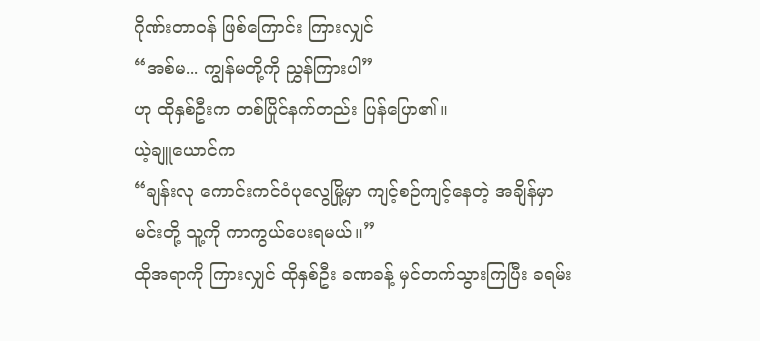ဂိုဏ်းတာဝန် ဖြစ်ကြောင်း ကြားလျှင်
“အစ်မ... ကျွန်မတို့ကို ညွှန်ကြားပါ”
ဟု ထိုနှစ်ဦးက တစ်ပြိုင်နက်တည်း ပြန်ပြော၏။
ယဲ့ချူယောင်က
“ချန်းလု ကောင်းကင်ဝံပုလွေမြို့မှာ ကျင့်စဉ်ကျင့်နေတဲ့ အချိန်မှာ မင်းတို့ သူ့ကို ကာကွယ်ပေးရမယ်။”
ထိုအရာကို ကြားလျှင် ထိုနှစ်ဦး ခဏခန့် မှင်တက်သွားကြပြီး ခရမ်း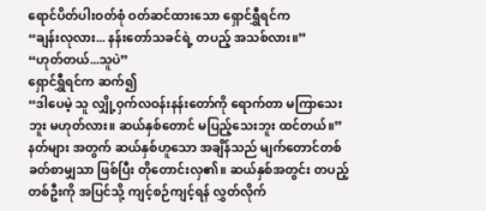ရောင်ပိတ်ပါးဝတ်စုံ ဝတ်ဆင်ထားသော ရှောင်ရွှီရင်က
“ချန်းလုလား... နန်းတော်သခင်ရဲ့ တပည့် အသစ်လား။”
“ဟုတ်တယ်...သူပဲ”
ရှောင်ရွှီရင်က ဆက်၍
“ဒါပေမဲ့ သူ လျှို့ဝှက်လဝန်းနန်းတော်ကို ရောက်တာ မကြာသေးဘူး မဟုတ်လား။ ဆယ်နှစ်တောင် မပြည့်သေးဘူး ထင်တယ်။”
နတ်များ အတွက် ဆယ်နှစ်ဟူသော အချိန်သည် မျက်တောင်တစ်ခတ်စာမျှသာ ဖြစ်ပြီး တိုတောင်းလှ၏။ ဆယ်နှစ်အတွင်း တပည့်တစ်ဦးကို အပြင်သို့ ကျင့်စဉ်ကျင့်ရန် လွှတ်လိုက်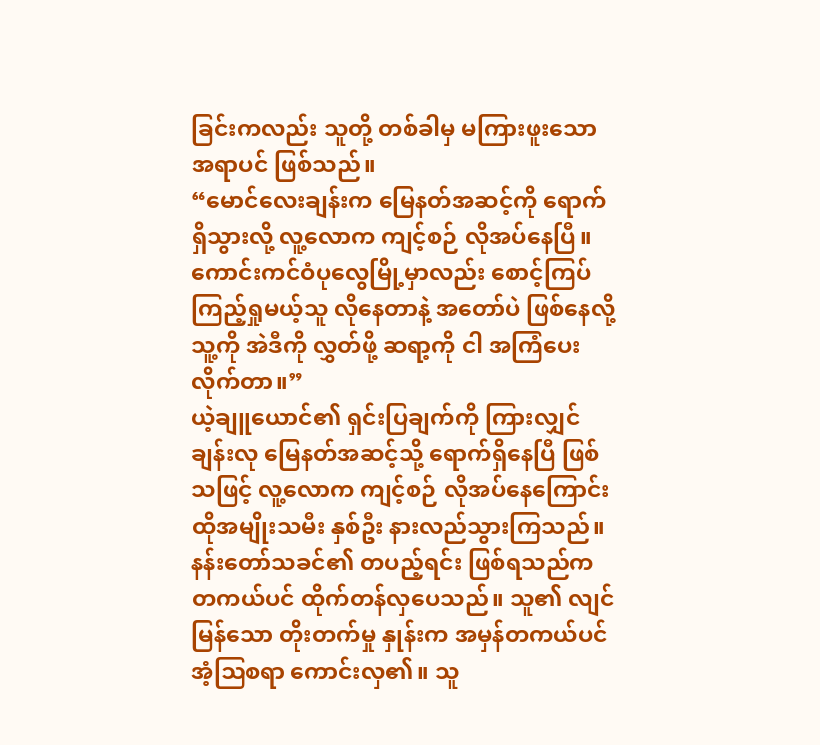ခြင်းကလည်း သူတို့ တစ်ခါမှ မကြားဖူးသော အရာပင် ဖြစ်သည်။
“မောင်လေးချန်းက မြေနတ်အဆင့်ကို ရောက်ရှိသွားလို့ လူ့လောက ကျင့်စဉ် လိုအပ်နေပြီ။ ကောင်းကင်ဝံပုလွေမြို့မှာလည်း စောင့်ကြပ်ကြည့်ရှုမယ့်သူ လိုနေတာနဲ့ အတော်ပဲ ဖြစ်နေလို့ သူ့ကို အဲဒီကို လွှတ်ဖို့ ဆရာ့ကို ငါ အကြံပေးလိုက်တာ။”
ယဲ့ချူယောင်၏ ရှင်းပြချက်ကို ကြားလျှင် ချန်းလု မြေနတ်အဆင့်သို့ ရောက်ရှိနေပြီ ဖြစ်သဖြင့် လူ့လောက ကျင့်စဉ် လိုအပ်နေကြောင်း ထိုအမျိုးသမီး နှစ်ဦး နားလည်သွားကြသည်။
နန်းတော်သခင်၏ တပည့်ရင်း ဖြစ်ရသည်က တကယ်ပင် ထိုက်တန်လှပေသည်။ သူ၏ လျင်မြန်သော တိုးတက်မှု နှုန်းက အမှန်တကယ်ပင် အံ့ဩစရာ ကောင်းလှ၏။ သူ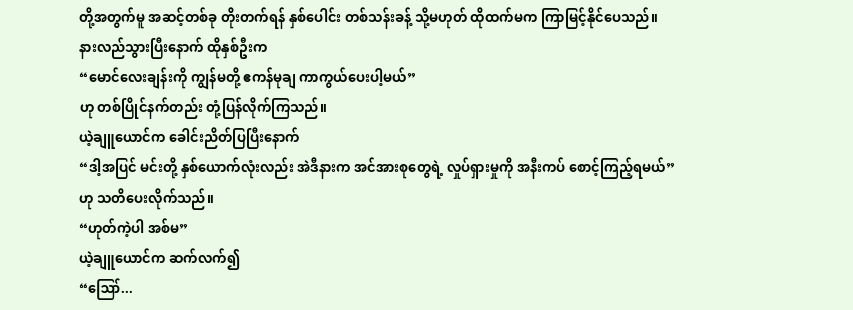တို့အတွက်မူ အဆင့်တစ်ခု တိုးတက်ရန် နှစ်ပေါင်း တစ်သန်းခန့် သို့မဟုတ် ထိုထက်မက ကြာမြင့်နိုင်ပေသည်။
နားလည်သွားပြီးနောက် ထိုနှစ်ဦးက
“မောင်လေးချန်းကို ကျွန်မတို့ ဧကန်မုချ ကာကွယ်ပေးပါ့မယ်”
ဟု တစ်ပြိုင်နက်တည်း တုံ့ပြန်လိုက်ကြသည်။
ယဲ့ချူယောင်က ခေါင်းညိတ်ပြပြီးနောက်
“ဒါ့အပြင် မင်းတို့ နှစ်ယောက်လုံးလည်း အဲဒီနားက အင်အားစုတွေရဲ့ လှုပ်ရှားမှုကို အနီးကပ် စောင့်ကြည့်ရမယ်”
ဟု သတိပေးလိုက်သည်။
“ဟုတ်ကဲ့ပါ အစ်မ”
ယဲ့ချူယောင်က ဆက်လက်၍
“ဪ...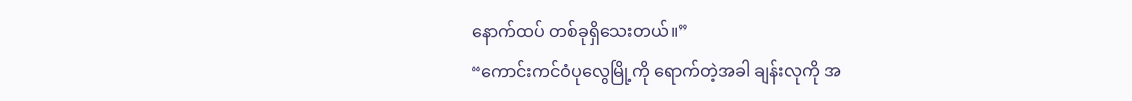နောက်ထပ် တစ်ခုရှိသေးတယ်။”
“ကောင်းကင်ဝံပုလွေမြို့ကို ရောက်တဲ့အခါ ချန်းလုကို အ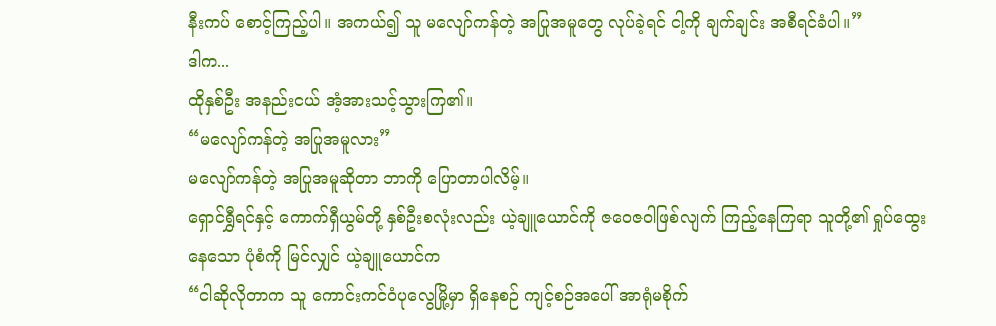နီးကပ် စောင့်ကြည့်ပါ။ အကယ်၍ သူ မလျော်ကန်တဲ့ အပြုအမူတွေ လုပ်ခဲ့ရင် ငါ့ကို ချက်ချင်း အစီရင်ခံပါ။”
ဒါက...
ထိုနှစ်ဦး အနည်းငယ် အံ့အားသင့်သွားကြ၏။
“မလျော်ကန်တဲ့ အပြုအမူလား”
မလျော်ကန်တဲ့ အပြုအမူဆိုတာ ဘာကို ပြောတာပါလိမ့်။
ရှောင်ရွှီရင်နှင့် ကောက်ရှီယွမ်တို့ နှစ်ဦးစလုံးလည်း ယဲ့ချူယောင်ကို ဇဝေဇဝါဖြစ်လျက် ကြည့်နေကြရာ သူတို့၏ ရှုပ်ထွေးနေသော ပုံစံကို မြင်လျှင် ယဲ့ချူယောင်က
“ငါဆိုလိုတာက သူ ကောင်းကင်ဝံပုလွေမြို့မှာ ရှိနေစဉ် ကျင့်စဉ်အပေါ် အာရုံမစိုက်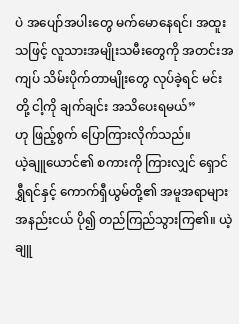ပဲ အပျော်အပါးတွေ မက်မောနေရင်၊ အထူးသဖြင့် လူသားအမျိုးသမီးတွေကို အတင်းအကျပ် သိမ်းပိုက်တာမျိုးတွေ လုပ်ခဲ့ရင် မင်းတို့ ငါ့ကို ချက်ချင်း အသိပေးရမယ်”
ဟု ဖြည့်စွက် ပြောကြားလိုက်သည်။
ယဲ့ချူယောင်၏ စကားကို ကြားလျှင် ရှောင်ရွှီရင်နှင့် ကောက်ရှီယွမ်တို့၏ အမူအရာများ အနည်းငယ် ပို၍ တည်ကြည်သွားကြ၏။ ယဲ့ချူ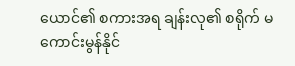ယောင်၏ စကားအရ ချန်းလု၏ စရိုက် မကောင်းမွန်နိုင်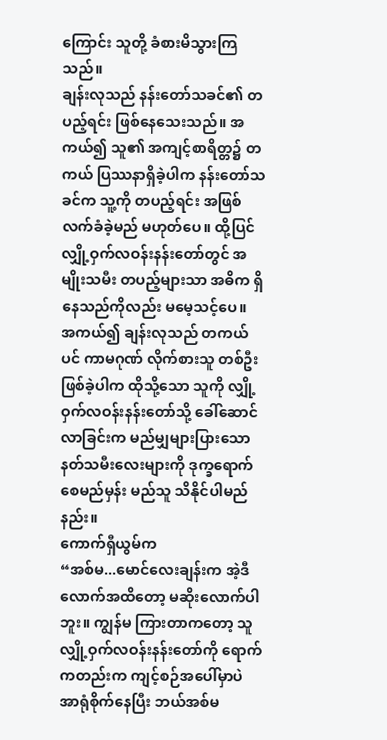ကြောင်း သူတို့ ခံစားမိသွားကြသည်။
ချန်းလုသည် နန်းတော်သခင်၏ တပည့်ရင်း ဖြစ်နေသေးသည်။ အကယ်၍ သူ၏ အကျင့်စာရိတ္တ၌ တကယ် ပြဿနာရှိခဲ့ပါက နန်းတော်သခင်က သူ့ကို တပည့်ရင်း အဖြစ် လက်ခံခဲ့မည် မဟုတ်ပေ။ ထို့ပြင် လျှို့ဝှက်လဝန်းနန်းတော်တွင် အမျိုးသမီး တပည့်များသာ အဓိက ရှိနေသည်ကိုလည်း မမေ့သင့်ပေ။
အကယ်၍ ချန်းလုသည် တကယ်ပင် ကာမဂုဏ် လိုက်စားသူ တစ်ဦး ဖြစ်ခဲ့ပါက ထိုသို့သော သူကို လျှို့ဝှက်လဝန်းနန်းတော်သို့ ခေါ်ဆောင်လာခြင်းက မည်မျှများပြားသော နတ်သမီးလေးများကို ဒုက္ခရောက် စေမည်မှန်း မည်သူ သိနိုင်ပါမည်နည်း။
ကောက်ရှီယွမ်က
“အစ်မ...မောင်လေးချန်းက အဲ့ဒီလောက်အထိတော့ မဆိုးလောက်ပါဘူး။ ကျွန်မ ကြားတာကတော့ သူ လျှို့ဝှက်လဝန်းနန်းတော်ကို ရောက်ကတည်းက ကျင့်စဉ်အပေါ်မှာပဲ အာရုံစိုက်နေပြီး ဘယ်အစ်မ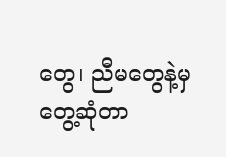တွေ၊ ညီမတွေနဲ့မှ တွေ့ဆုံတာ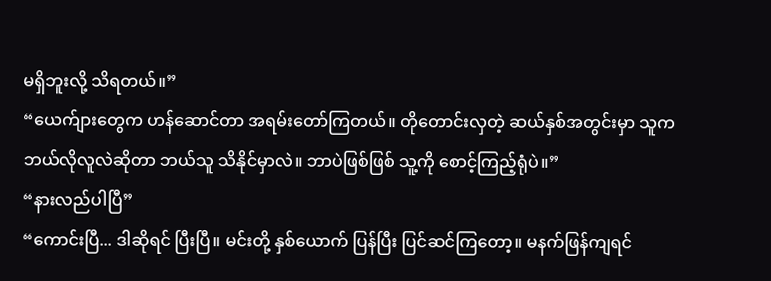မရှိဘူးလို့ သိရတယ်။”
“ယေက်ျားတွေက ဟန်ဆောင်တာ အရမ်းတော်ကြတယ်။ တိုတောင်းလှတဲ့ ဆယ်နှစ်အတွင်းမှာ သူက ဘယ်လိုလူလဲဆိုတာ ဘယ်သူ သိနိုင်မှာလဲ။ ဘာပဲဖြစ်ဖြစ် သူ့ကို စောင့်ကြည့်ရုံပဲ။”
“နားလည်ပါပြီ”
“ကောင်းပြီ... ဒါဆိုရင် ပြီးပြီ။ မင်းတို့ နှစ်ယောက် ပြန်ပြီး ပြင်ဆင်ကြတော့။ မနက်ဖြန်ကျရင်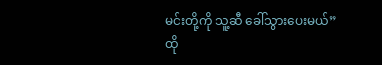မင်းတို့ကို သူ့ဆီ ခေါ်သွားပေးမယ်”
ထို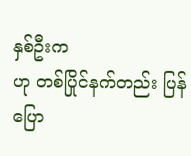နှစ်ဦးက
ဟု တစ်ပြိုင်နက်တည်း ပြန်ပြော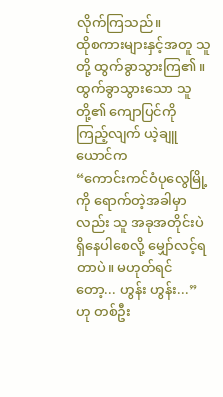လိုက်ကြသည်။
ထိုစကားများနှင့်အတူ သူတို့ ထွက်ခွာသွားကြ၏။
ထွက်ခွာသွားသော သူတို့၏ ကျောပြင်ကို ကြည့်လျက် ယဲ့ချူယောင်က
“ကောင်းကင်ဝံပုလွေမြို့ကို ရောက်တဲ့အခါမှာလည်း သူ အခုအတိုင်းပဲ ရှိနေပါစေလို့ မျှော်လင့်ရတာပဲ။ မဟုတ်ရင်တော့... ဟွန်း ဟွန်း...”
ဟု တစ်ဦး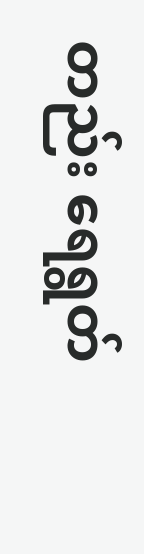တည်း ရေရွတ်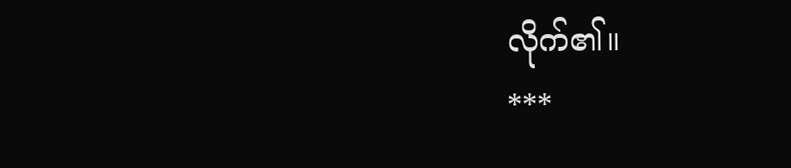လိုက်၏။
***